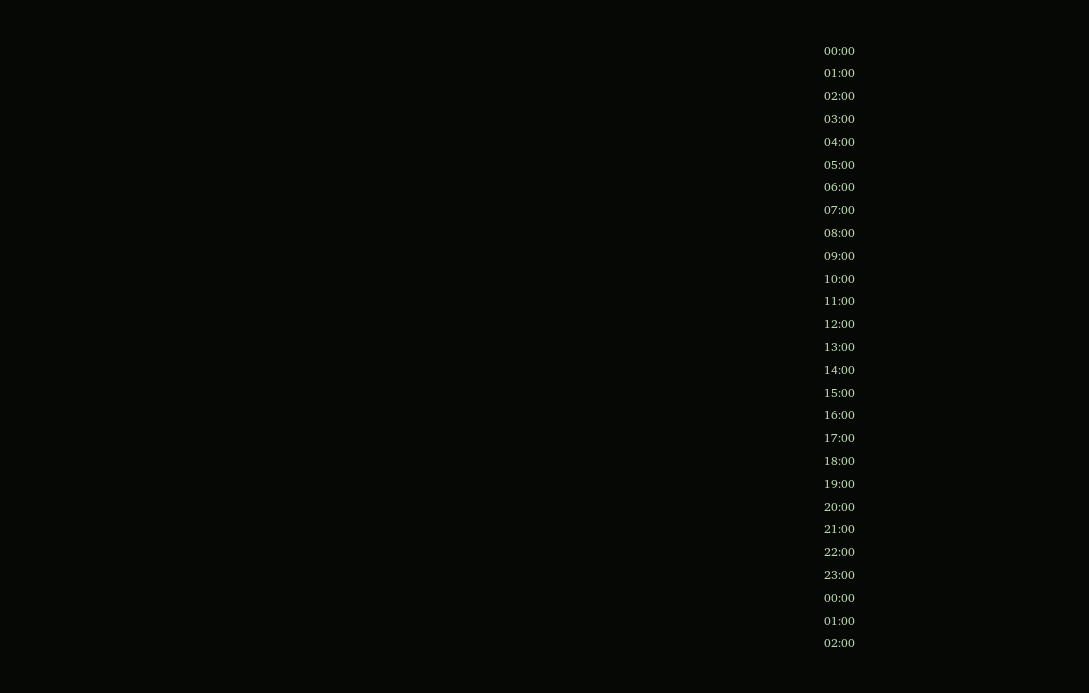00:00
01:00
02:00
03:00
04:00
05:00
06:00
07:00
08:00
09:00
10:00
11:00
12:00
13:00
14:00
15:00
16:00
17:00
18:00
19:00
20:00
21:00
22:00
23:00
00:00
01:00
02:00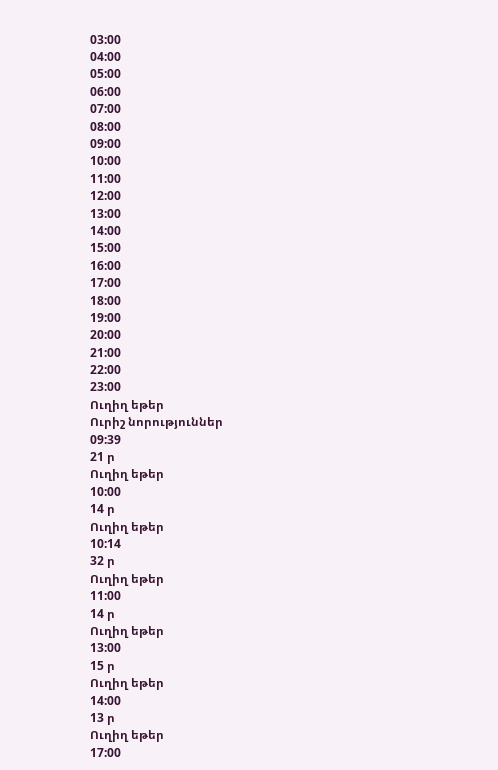03:00
04:00
05:00
06:00
07:00
08:00
09:00
10:00
11:00
12:00
13:00
14:00
15:00
16:00
17:00
18:00
19:00
20:00
21:00
22:00
23:00
Ուղիղ եթեր
Ուրիշ նորություններ
09:39
21 ր
Ուղիղ եթեր
10:00
14 ր
Ուղիղ եթեր
10:14
32 ր
Ուղիղ եթեր
11:00
14 ր
Ուղիղ եթեր
13:00
15 ր
Ուղիղ եթեր
14:00
13 ր
Ուղիղ եթեր
17:00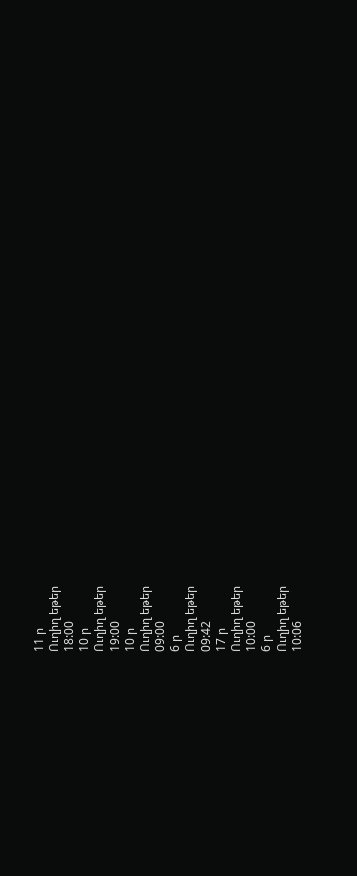11 ր
Ուղիղ եթեր
18:00
10 ր
Ուղիղ եթեր
19:00
10 ր
Ուղիղ եթեր
09:00
6 ր
Ուղիղ եթեր
09:42
17 ր
Ուղիղ եթեր
10:00
6 ր
Ուղիղ եթեր
10:06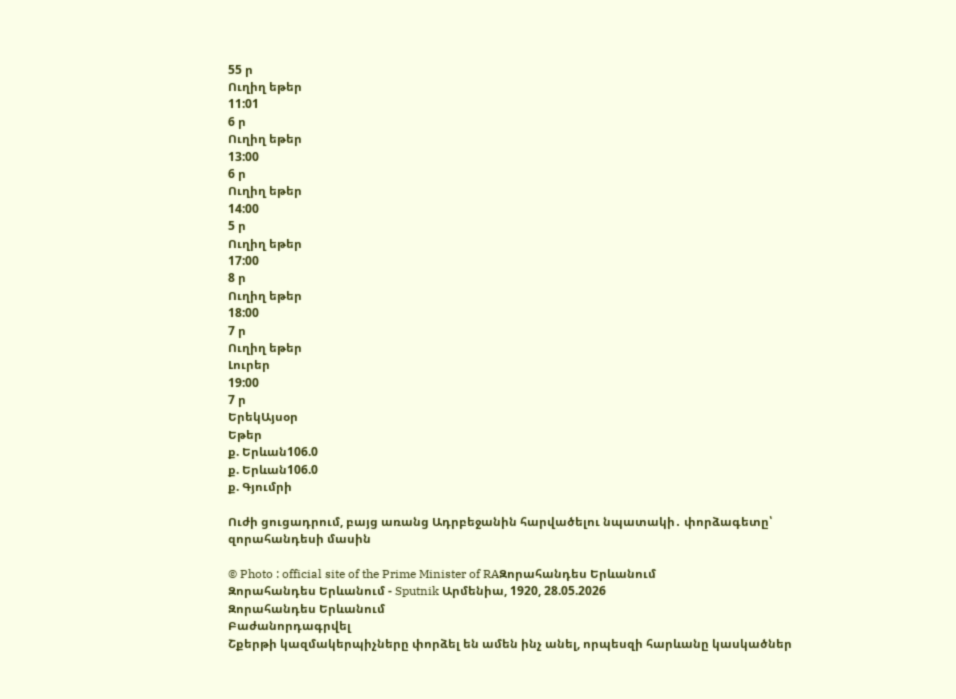55 ր
Ուղիղ եթեր
11:01
6 ր
Ուղիղ եթեր
13:00
6 ր
Ուղիղ եթեր
14:00
5 ր
Ուղիղ եթեր
17:00
8 ր
Ուղիղ եթեր
18:00
7 ր
Ուղիղ եթեր
Լուրեր
19:00
7 ր
ԵրեկԱյսօր
Եթեր
ք. Երևան106.0
ք. Երևան106.0
ք. Գյումրի

Ուժի ցուցադրում, բայց առանց Ադրբեջանին հարվածելու նպատակի․ փորձագետը՝ զորահանդեսի մասին

© Photo : official site of the Prime Minister of RAԶորահանդես Երևանում
Զորահանդես Երևանում - Sputnik Արմենիա, 1920, 28.05.2026
Զորահանդես Երևանում
Բաժանորդագրվել
Շքերթի կազմակերպիչները փորձել են ամեն ինչ անել, որպեսզի հարևանը կասկածներ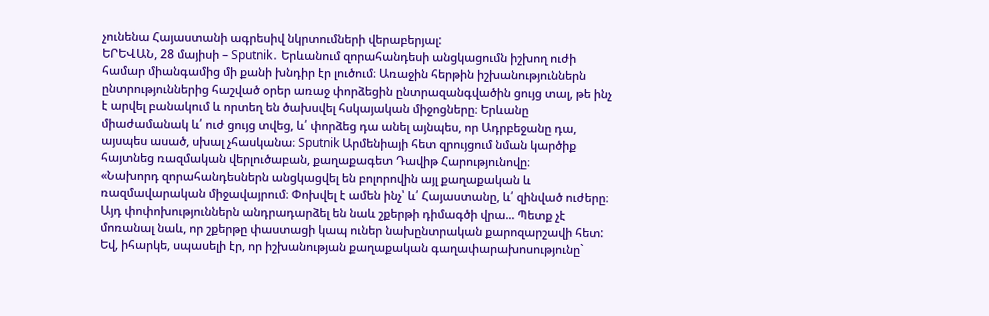չունենա Հայաստանի ագրեսիվ նկրտումների վերաբերյալ:
ԵՐԵՎԱՆ, 28 մայիսի – Sputnik․ Երևանում զորահանդեսի անցկացումն իշխող ուժի համար միանգամից մի քանի խնդիր էր լուծում։ Առաջին հերթին իշխանություններն ընտրություններից հաշված օրեր առաջ փորձեցին ընտրազանգվածին ցույց տալ, թե ինչ է արվել բանակում և որտեղ են ծախսվել հսկայական միջոցները։ Երևանը միաժամանակ և՛ ուժ ցույց տվեց, և՛ փորձեց դա անել այնպես, որ Ադրբեջանը դա, այսպես ասած, սխալ չհասկանա։ Sputnik Արմենիայի հետ զրույցում նման կարծիք հայտնեց ռազմական վերլուծաբան, քաղաքագետ Դավիթ Հարությունովը։
«Նախորդ զորահանդեսներն անցկացվել են բոլորովին այլ քաղաքական և ռազմավարական միջավայրում։ Փոխվել է ամեն ինչ՝ և՛ Հայաստանը, և՛ զինված ուժերը։ Այդ փոփոխություններն անդրադարձել են նաև շքերթի դիմագծի վրա... Պետք չէ մոռանալ նաև, որ շքերթը փաստացի կապ ուներ նախընտրական քարոզարշավի հետ: Եվ, իհարկե, սպասելի էր, որ իշխանության քաղաքական գաղափարախոսությունը`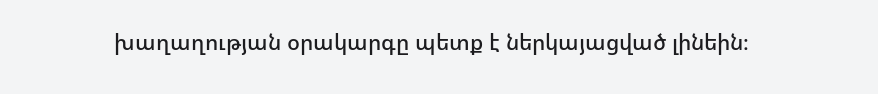խաղաղության օրակարգը պետք է ներկայացված լինեին։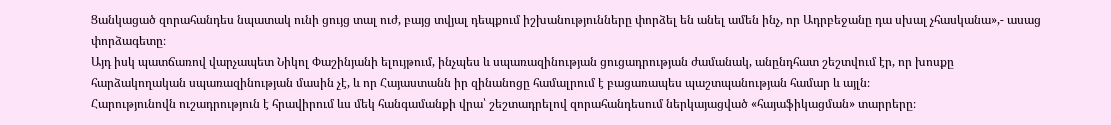Ցանկացած զորահանդես նպատակ ունի ցույց տալ ուժ, բայց տվյալ դեպքում իշխանությունները փորձել են անել ամեն ինչ, որ Ադրբեջանը դա սխալ չհասկանա»,- ասաց փորձագետը։
Այդ իսկ պատճառով վարչապետ Նիկոլ Փաշինյանի ելույթում, ինչպես և սպառազինության ցուցադրության ժամանակ, անընդհատ շեշտվում էր, որ խոսքը հարձակողական սպառազինության մասին չէ, և որ Հայաստանն իր զինանոցը համալրում է բացառապես պաշտպանության համար և այլն։
Հարությունովն ուշադրություն է հրավիրում ևս մեկ հանգամանքի վրա՝ շեշտադրելով զորահանդեսում ներկայացված «հայաֆիկացման» տարրերը։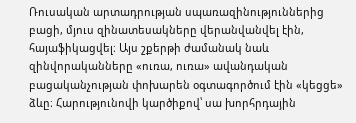Ռուսական արտադրության սպառազինություններից բացի, մյուս զինատեսակները վերանվանվել էին, հայաֆիկացվել։ Այս շքերթի ժամանակ նաև զինվորականները «ուռա, ուռա» ավանդական բացականչության փոխարեն օգտագործում էին «կեցցե» ձևը։ Հարությունովի կարծիքով՝ սա խորհրդային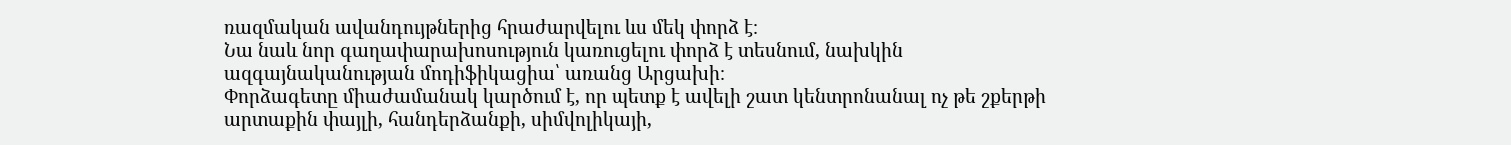ռազմական ավանդույթներից հրաժարվելու ևս մեկ փորձ է։
Նա նաև նոր գաղափարախոսություն կառուցելու փորձ է տեսնում, նախկին ազգայնականության մոդիֆիկացիա՝ առանց Արցախի։
Փորձագետը միաժամանակ կարծում է, որ պետք է ավելի շատ կենտրոնանալ ոչ թե շքերթի արտաքին փայլի, հանդերձանքի, սիմվոլիկայի,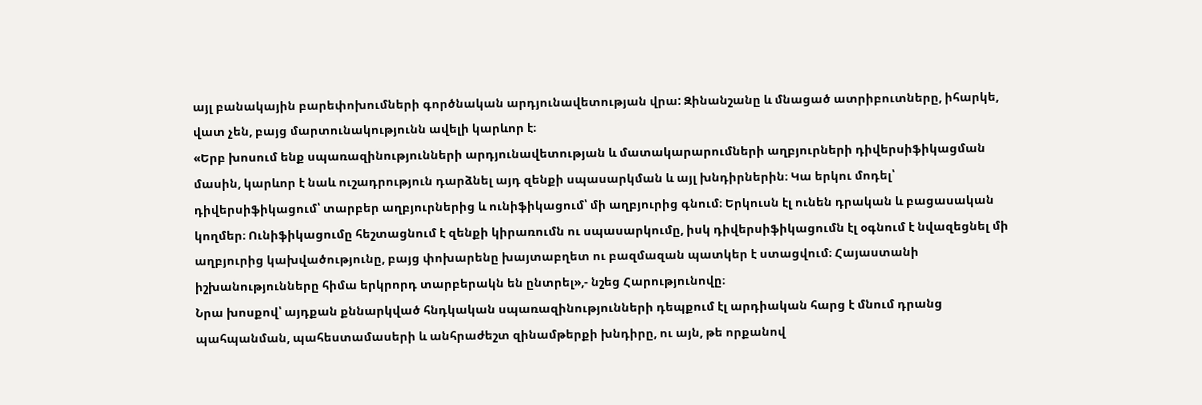այլ բանակային բարեփոխումների գործնական արդյունավետության վրա: Զինանշանը և մնացած ատրիբուտները, իհարկե, վատ չեն, բայց մարտունակությունն ավելի կարևոր է։
«Երբ խոսում ենք սպառազինությունների արդյունավետության և մատակարարումների աղբյուրների դիվերսիֆիկացման մասին, կարևոր է նաև ուշադրություն դարձնել այդ զենքի սպասարկման և այլ խնդիրներին։ Կա երկու մոդել՝ դիվերսիֆիկացում՝ տարբեր աղբյուրներից և ունիֆիկացում՝ մի աղբյուրից գնում։ Երկուսն էլ ունեն դրական և բացասական կողմեր։ Ունիֆիկացումը հեշտացնում է զենքի կիրառումն ու սպասարկումը, իսկ դիվերսիֆիկացումն էլ օգնում է նվազեցնել մի աղբյուրից կախվածությունը, բայց փոխարենը խայտաբղետ ու բազմազան պատկեր է ստացվում։ Հայաստանի իշխանությունները հիմա երկրորդ տարբերակն են ընտրել»,- նշեց Հարությունովը։
Նրա խոսքով՝ այդքան քննարկված հնդկական սպառազինությունների դեպքում էլ արդիական հարց է մնում դրանց պահպանման, պահեստամասերի և անհրաժեշտ զինամթերքի խնդիրը, ու այն, թե որքանով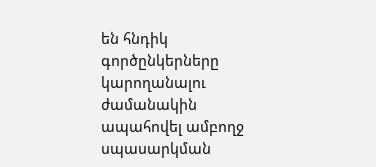են հնդիկ գործընկերները կարողանալու ժամանակին ապահովել ամբողջ սպասարկման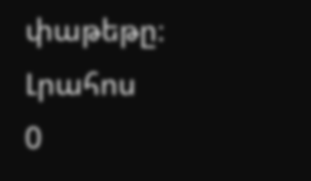փաթեթը։
Լրահոս
0